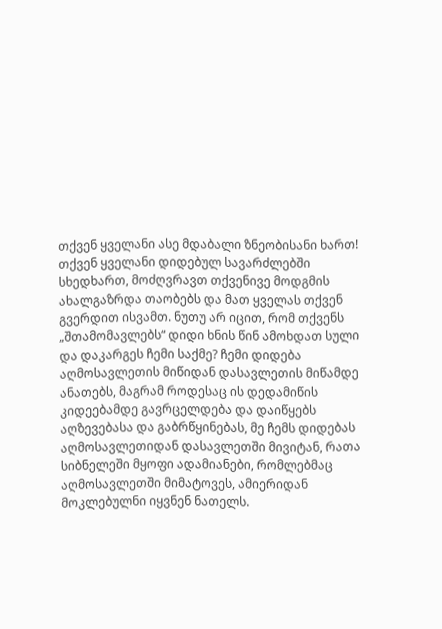თქვენ ყველანი ასე მდაბალი ზნეობისანი ხართ!
თქვენ ყველანი დიდებულ სავარძლებში სხედხართ, მოძღვრავთ თქვენივე მოდგმის ახალგაზრდა თაობებს და მათ ყველას თქვენ გვერდით ისვამთ. ნუთუ არ იცით, რომ თქვენს „შთამომავლებს“ დიდი ხნის წინ ამოხდათ სული და დაკარგეს ჩემი საქმე? ჩემი დიდება აღმოსავლეთის მიწიდან დასავლეთის მიწამდე ანათებს, მაგრამ როდესაც ის დედამიწის კიდეებამდე გავრცელდება და დაიწყებს აღზევებასა და გაბრწყინებას, მე ჩემს დიდებას აღმოსავლეთიდან დასავლეთში მივიტან, რათა სიბნელეში მყოფი ადამიანები, რომლებმაც აღმოსავლეთში მიმატოვეს, ამიერიდან მოკლებულნი იყვნენ ნათელს.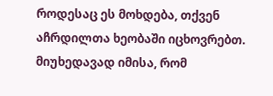როდესაც ეს მოხდება, თქვენ აჩრდილთა ხეობაში იცხოვრებთ. მიუხედავად იმისა, რომ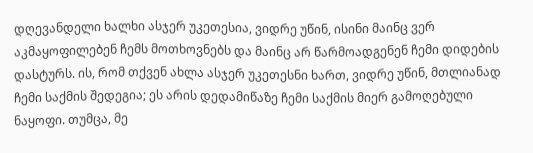დღევანდელი ხალხი ასჯერ უკეთესია, ვიდრე უწინ, ისინი მაინც ვერ აკმაყოფილებენ ჩემს მოთხოვნებს და მაინც არ წარმოადგენენ ჩემი დიდების დასტურს. ის, რომ თქვენ ახლა ასჯერ უკეთესნი ხართ, ვიდრე უწინ, მთლიანად ჩემი საქმის შედეგია; ეს არის დედამიწაზე ჩემი საქმის მიერ გამოღებული ნაყოფი. თუმცა, მე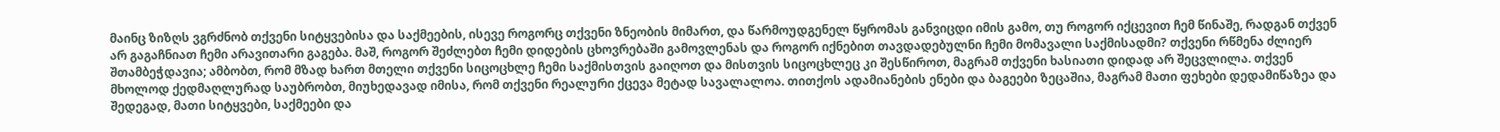მაინც ზიზღს ვგრძნობ თქვენი სიტყვებისა და საქმეების, ისევე როგორც თქვენი ზნეობის მიმართ, და წარმოუდგენელ წყრომას განვიცდი იმის გამო, თუ როგორ იქცევით ჩემ წინაშე, რადგან თქვენ არ გაგაჩნიათ ჩემი არავითარი გაგება. მაშ, როგორ შეძლებთ ჩემი დიდების ცხოვრებაში გამოვლენას და როგორ იქნებით თავდადებულნი ჩემი მომავალი საქმისადმი? თქვენი რწმენა ძლიერ შთამბეჭდავია; ამბობთ, რომ მზად ხართ მთელი თქვენი სიცოცხლე ჩემი საქმისთვის გაიღოთ და მისთვის სიცოცხლეც კი შესწიროთ, მაგრამ თქვენი ხასიათი დიდად არ შეცვლილა. თქვენ მხოლოდ ქედმაღლურად საუბრობთ, მიუხედავად იმისა, რომ თქვენი რეალური ქცევა მეტად სავალალოა. თითქოს ადამიანების ენები და ბაგეები ზეცაშია, მაგრამ მათი ფეხები დედამიწაზეა და შედეგად, მათი სიტყვები, საქმეები და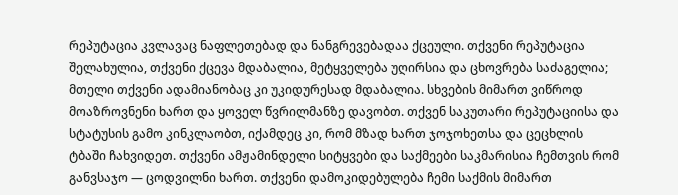რეპუტაცია კვლავაც ნაფლეთებად და ნანგრევებადაა ქცეული. თქვენი რეპუტაცია შელახულია, თქვენი ქცევა მდაბალია, მეტყველება უღირსია და ცხოვრება საძაგელია; მთელი თქვენი ადამიანობაც კი უკიდურესად მდაბალია. სხვების მიმართ ვიწროდ მოაზროვნენი ხართ და ყოველ წვრილმანზე დავობთ. თქვენ საკუთარი რეპუტაციისა და სტატუსის გამო კინკლაობთ, იქამდეც კი, რომ მზად ხართ ჯოჯოხეთსა და ცეცხლის ტბაში ჩახვიდეთ. თქვენი ამჟამინდელი სიტყვები და საქმეები საკმარისია ჩემთვის რომ განვსაჯო — ცოდვილნი ხართ. თქვენი დამოკიდებულება ჩემი საქმის მიმართ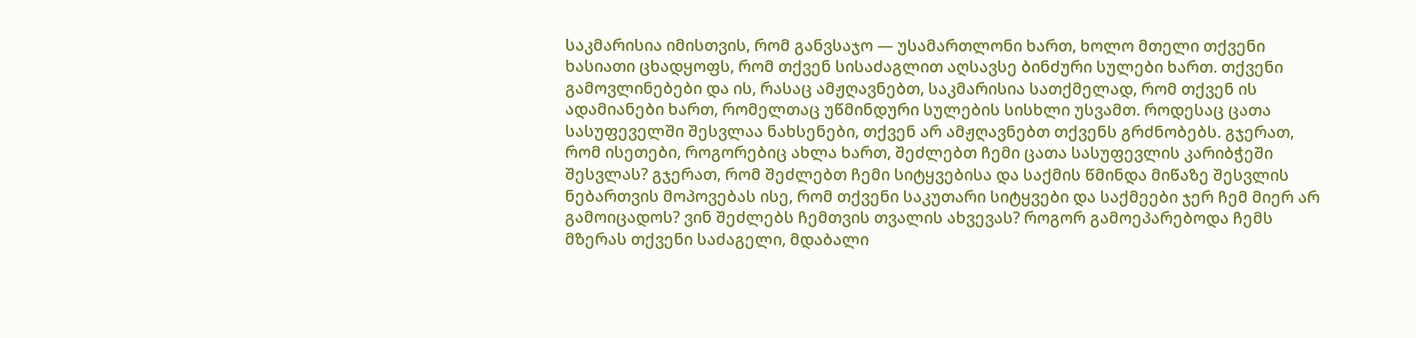საკმარისია იმისთვის, რომ განვსაჯო — უსამართლონი ხართ, ხოლო მთელი თქვენი ხასიათი ცხადყოფს, რომ თქვენ სისაძაგლით აღსავსე ბინძური სულები ხართ. თქვენი გამოვლინებები და ის, რასაც ამჟღავნებთ, საკმარისია სათქმელად, რომ თქვენ ის ადამიანები ხართ, რომელთაც უწმინდური სულების სისხლი უსვამთ. როდესაც ცათა სასუფეველში შესვლაა ნახსენები, თქვენ არ ამჟღავნებთ თქვენს გრძნობებს. გჯერათ, რომ ისეთები, როგორებიც ახლა ხართ, შეძლებთ ჩემი ცათა სასუფევლის კარიბჭეში შესვლას? გჯერათ, რომ შეძლებთ ჩემი სიტყვებისა და საქმის წმინდა მიწაზე შესვლის ნებართვის მოპოვებას ისე, რომ თქვენი საკუთარი სიტყვები და საქმეები ჯერ ჩემ მიერ არ გამოიცადოს? ვინ შეძლებს ჩემთვის თვალის ახვევას? როგორ გამოეპარებოდა ჩემს მზერას თქვენი საძაგელი, მდაბალი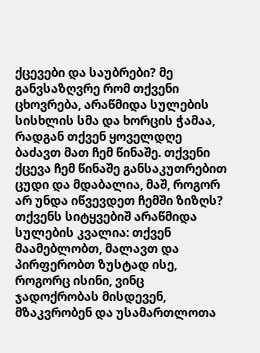ქცევები და საუბრები? მე განვსაზღვრე რომ თქვენი ცხოვრება, არაწმიდა სულების სისხლის სმა და ხორცის ჭამაა, რადგან თქვენ ყოველდღე ბაძავთ მათ ჩემ წინაშე. თქვენი ქცევა ჩემ წინაშე განსაკუთრებით ცუდი და მდაბალია, მაშ, როგორ არ უნდა იწვევდეთ ჩემში ზიზღს? თქვენს სიტყვებიშ არაწმიდა სულების კვალია: თქვენ მაამებლობთ, მალავთ და პირფერობთ ზუსტად ისე, როგორც ისინი, ვინც ჯადოქრობას მისდევენ, მზაკვრობენ და უსამართლოთა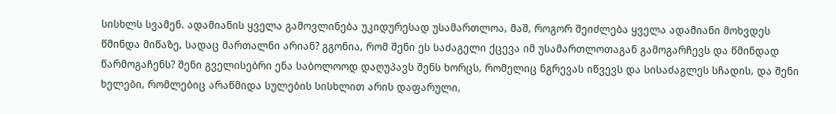სისხლს სვამენ. ადამიანის ყველა გამოვლინება უკიდურესად უსამართლოა, მაშ, როგორ შეიძლება ყველა ადამიანი მოხვდეს წმინდა მიწაზე, სადაც მართალნი არიან? გგონია, რომ შენი ეს საძაგელი ქცევა იმ უსამართლოთაგან გამოგარჩევს და წმინდად წარმოგაჩენს? შენი გველისებრი ენა საბოლოოდ დაღუპავს შენს ხორცს, რომელიც ნგრევას იწვევს და სისაძაგლეს სჩადის, და შენი ხელები, რომლებიც არაწმიდა სულების სისხლით არის დაფარული,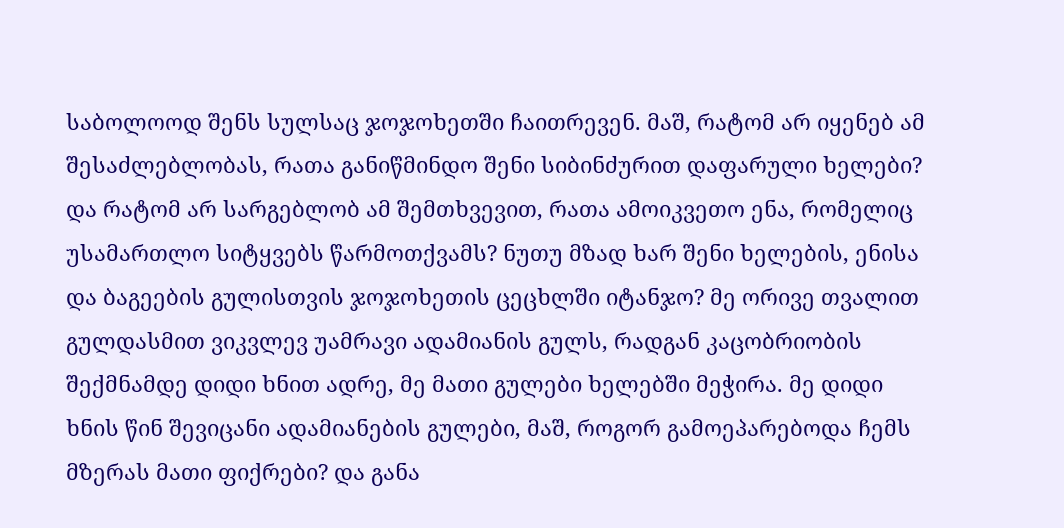საბოლოოდ შენს სულსაც ჯოჯოხეთში ჩაითრევენ. მაშ, რატომ არ იყენებ ამ შესაძლებლობას, რათა განიწმინდო შენი სიბინძურით დაფარული ხელები? და რატომ არ სარგებლობ ამ შემთხვევით, რათა ამოიკვეთო ენა, რომელიც უსამართლო სიტყვებს წარმოთქვამს? ნუთუ მზად ხარ შენი ხელების, ენისა და ბაგეების გულისთვის ჯოჯოხეთის ცეცხლში იტანჯო? მე ორივე თვალით გულდასმით ვიკვლევ უამრავი ადამიანის გულს, რადგან კაცობრიობის შექმნამდე დიდი ხნით ადრე, მე მათი გულები ხელებში მეჭირა. მე დიდი ხნის წინ შევიცანი ადამიანების გულები, მაშ, როგორ გამოეპარებოდა ჩემს მზერას მათი ფიქრები? და განა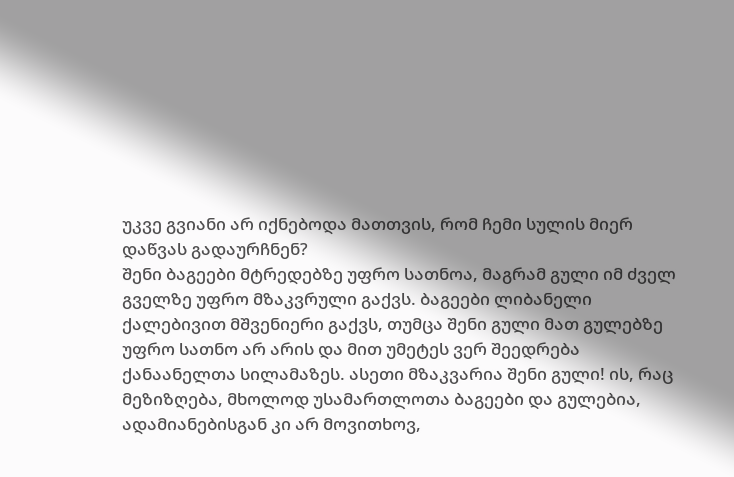უკვე გვიანი არ იქნებოდა მათთვის, რომ ჩემი სულის მიერ დაწვას გადაურჩნენ?
შენი ბაგეები მტრედებზე უფრო სათნოა, მაგრამ გული იმ ძველ გველზე უფრო მზაკვრული გაქვს. ბაგეები ლიბანელი ქალებივით მშვენიერი გაქვს, თუმცა შენი გული მათ გულებზე უფრო სათნო არ არის და მით უმეტეს ვერ შეედრება ქანაანელთა სილამაზეს. ასეთი მზაკვარია შენი გული! ის, რაც მეზიზღება, მხოლოდ უსამართლოთა ბაგეები და გულებია, ადამიანებისგან კი არ მოვითხოვ,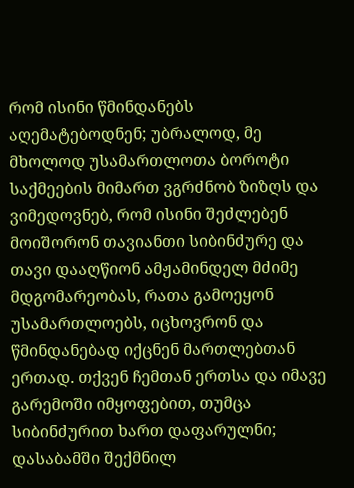რომ ისინი წმინდანებს აღემატებოდნენ; უბრალოდ, მე მხოლოდ უსამართლოთა ბოროტი საქმეების მიმართ ვგრძნობ ზიზღს და ვიმედოვნებ, რომ ისინი შეძლებენ მოიშორონ თავიანთი სიბინძურე და თავი დააღწიონ ამჟამინდელ მძიმე მდგომარეობას, რათა გამოეყონ უსამართლოებს, იცხოვრონ და წმინდანებად იქცნენ მართლებთან ერთად. თქვენ ჩემთან ერთსა და იმავე გარემოში იმყოფებით, თუმცა სიბინძურით ხართ დაფარულნი; დასაბამში შექმნილ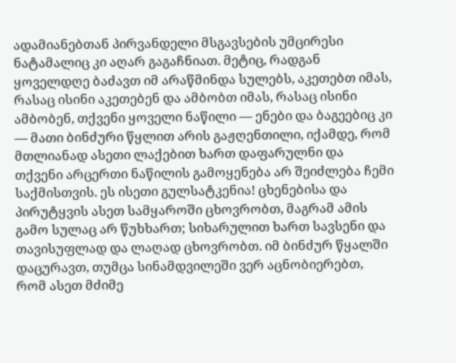ადამიანებთან პირვანდელი მსგავსების უმცირესი ნატამალიც კი აღარ გაგაჩნიათ. მეტიც, რადგან ყოველდღე ბაძავთ იმ არაწმინდა სულებს, აკეთებთ იმას, რასაც ისინი აკეთებენ და ამბობთ იმას, რასაც ისინი ამბობენ, თქვენი ყოველი ნაწილი — ენები და ბაგეებიც კი — მათი ბინძური წყლით არის გაჟღენთილი, იქამდე, რომ მთლიანად ასეთი ლაქებით ხართ დაფარულნი და თქვენი არცერთი ნაწილის გამოყენება არ შეიძლება ჩემი საქმისთვის. ეს ისეთი გულსატკენია! ცხენებისა და პირუტყვის ასეთ სამყაროში ცხოვრობთ, მაგრამ ამის გამო სულაც არ წუხხართ; სიხარულით ხართ სავსენი და თავისუფლად და ლაღად ცხოვრობთ. იმ ბინძურ წყალში დაცურავთ, თუმცა სინამდვილეში ვერ აცნობიერებთ, რომ ასეთ მძიმე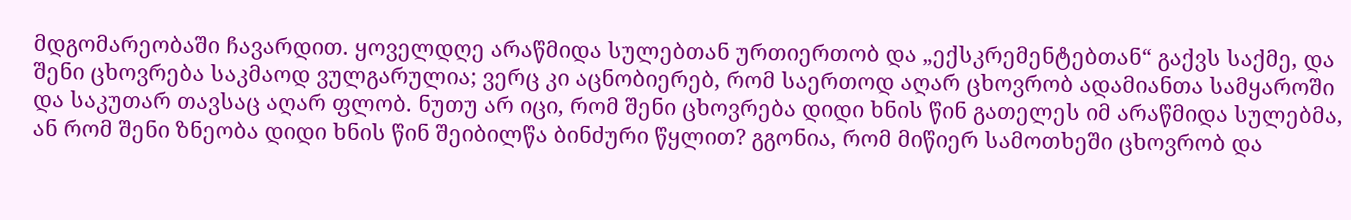მდგომარეობაში ჩავარდით. ყოველდღე არაწმიდა სულებთან ურთიერთობ და „ექსკრემენტებთან“ გაქვს საქმე, და შენი ცხოვრება საკმაოდ ვულგარულია; ვერც კი აცნობიერებ, რომ საერთოდ აღარ ცხოვრობ ადამიანთა სამყაროში და საკუთარ თავსაც აღარ ფლობ. ნუთუ არ იცი, რომ შენი ცხოვრება დიდი ხნის წინ გათელეს იმ არაწმიდა სულებმა, ან რომ შენი ზნეობა დიდი ხნის წინ შეიბილწა ბინძური წყლით? გგონია, რომ მიწიერ სამოთხეში ცხოვრობ და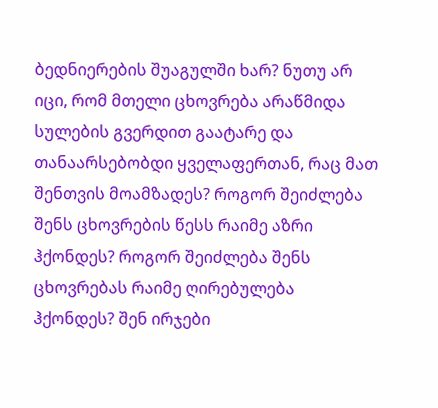ბედნიერების შუაგულში ხარ? ნუთუ არ იცი, რომ მთელი ცხოვრება არაწმიდა სულების გვერდით გაატარე და თანაარსებობდი ყველაფერთან, რაც მათ შენთვის მოამზადეს? როგორ შეიძლება შენს ცხოვრების წესს რაიმე აზრი ჰქონდეს? როგორ შეიძლება შენს ცხოვრებას რაიმე ღირებულება ჰქონდეს? შენ ირჯები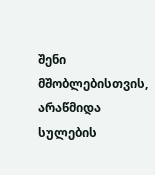შენი მშობლებისთვის, არაწმიდა სულების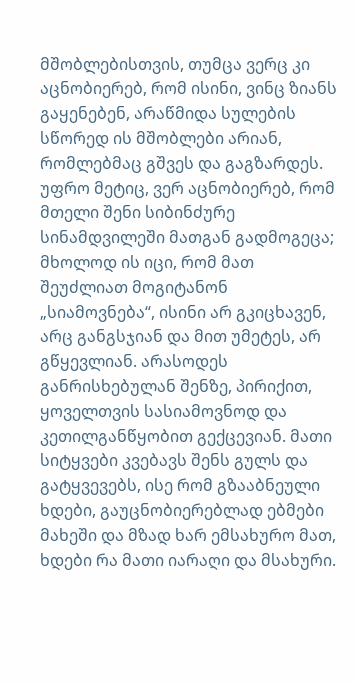მშობლებისთვის, თუმცა ვერც კი აცნობიერებ, რომ ისინი, ვინც ზიანს გაყენებენ, არაწმიდა სულების სწორედ ის მშობლები არიან, რომლებმაც გშვეს და გაგზარდეს. უფრო მეტიც, ვერ აცნობიერებ, რომ მთელი შენი სიბინძურე სინამდვილეში მათგან გადმოგეცა; მხოლოდ ის იცი, რომ მათ შეუძლიათ მოგიტანონ „სიამოვნება“, ისინი არ გკიცხავენ, არც განგსჯიან და მით უმეტეს, არ გწყევლიან. არასოდეს განრისხებულან შენზე, პირიქით, ყოველთვის სასიამოვნოდ და კეთილგანწყობით გექცევიან. მათი სიტყვები კვებავს შენს გულს და გატყვევებს, ისე რომ გზააბნეული ხდები, გაუცნობიერებლად ებმები მახეში და მზად ხარ ემსახურო მათ, ხდები რა მათი იარაღი და მსახური.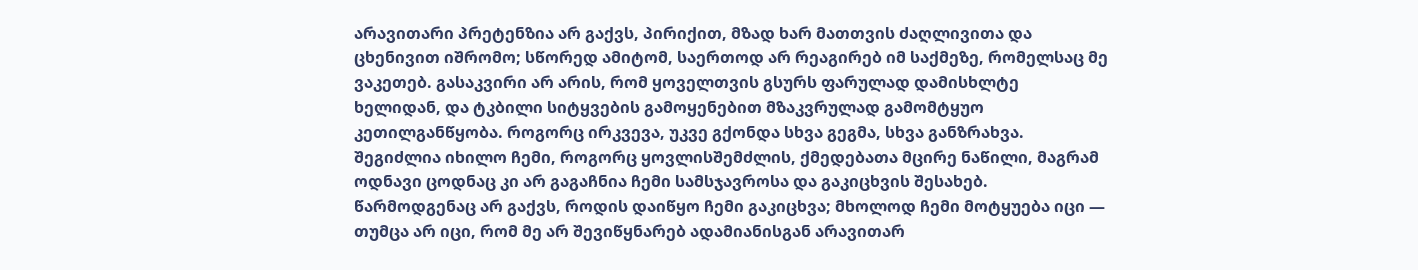არავითარი პრეტენზია არ გაქვს, პირიქით, მზად ხარ მათთვის ძაღლივითა და ცხენივით იშრომო; სწორედ ამიტომ, საერთოდ არ რეაგირებ იმ საქმეზე, რომელსაც მე ვაკეთებ. გასაკვირი არ არის, რომ ყოველთვის გსურს ფარულად დამისხლტე ხელიდან, და ტკბილი სიტყვების გამოყენებით მზაკვრულად გამომტყუო კეთილგანწყობა. როგორც ირკვევა, უკვე გქონდა სხვა გეგმა, სხვა განზრახვა. შეგიძლია იხილო ჩემი, როგორც ყოვლისშემძლის, ქმედებათა მცირე ნაწილი, მაგრამ ოდნავი ცოდნაც კი არ გაგაჩნია ჩემი სამსჯავროსა და გაკიცხვის შესახებ. წარმოდგენაც არ გაქვს, როდის დაიწყო ჩემი გაკიცხვა; მხოლოდ ჩემი მოტყუება იცი — თუმცა არ იცი, რომ მე არ შევიწყნარებ ადამიანისგან არავითარ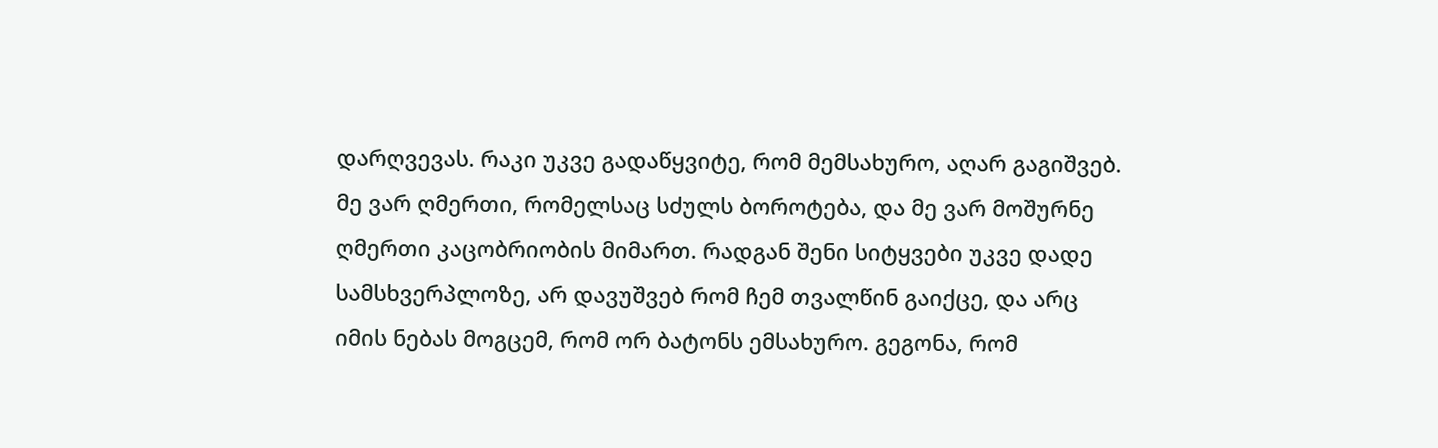დარღვევას. რაკი უკვე გადაწყვიტე, რომ მემსახურო, აღარ გაგიშვებ. მე ვარ ღმერთი, რომელსაც სძულს ბოროტება, და მე ვარ მოშურნე ღმერთი კაცობრიობის მიმართ. რადგან შენი სიტყვები უკვე დადე სამსხვერპლოზე, არ დავუშვებ რომ ჩემ თვალწინ გაიქცე, და არც იმის ნებას მოგცემ, რომ ორ ბატონს ემსახურო. გეგონა, რომ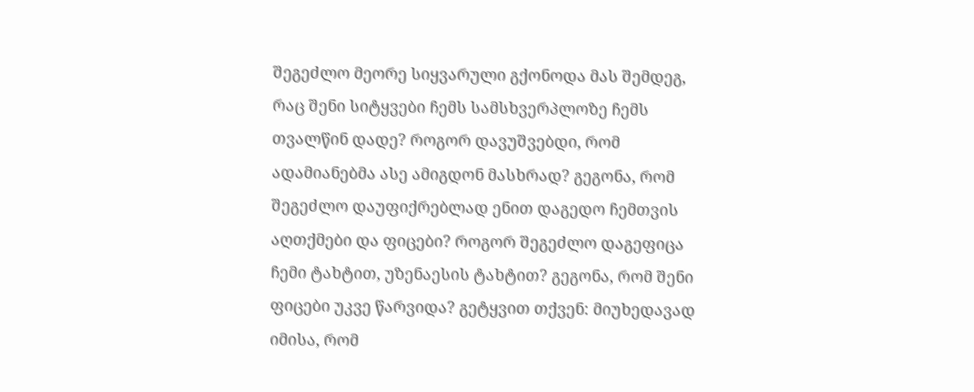შეგეძლო მეორე სიყვარული გქონოდა მას შემდეგ, რაც შენი სიტყვები ჩემს სამსხვერპლოზე ჩემს თვალწინ დადე? როგორ დავუშვებდი, რომ ადამიანებმა ასე ამიგდონ მასხრად? გეგონა, რომ შეგეძლო დაუფიქრებლად ენით დაგედო ჩემთვის აღთქმები და ფიცები? როგორ შეგეძლო დაგეფიცა ჩემი ტახტით, უზენაესის ტახტით? გეგონა, რომ შენი ფიცები უკვე წარვიდა? გეტყვით თქვენ: მიუხედავად იმისა, რომ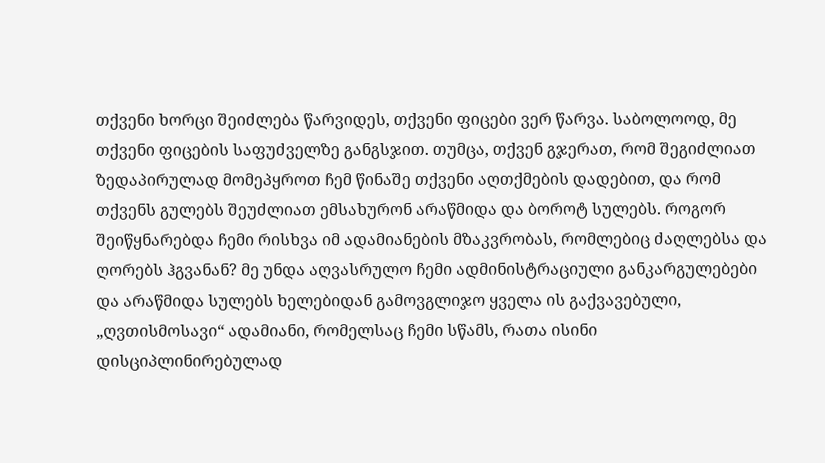თქვენი ხორცი შეიძლება წარვიდეს, თქვენი ფიცები ვერ წარვა. საბოლოოდ, მე თქვენი ფიცების საფუძველზე განგსჯით. თუმცა, თქვენ გჯერათ, რომ შეგიძლიათ ზედაპირულად მომეპყროთ ჩემ წინაშე თქვენი აღთქმების დადებით, და რომ თქვენს გულებს შეუძლიათ ემსახურონ არაწმიდა და ბოროტ სულებს. როგორ შეიწყნარებდა ჩემი რისხვა იმ ადამიანების მზაკვრობას, რომლებიც ძაღლებსა და ღორებს ჰგვანან? მე უნდა აღვასრულო ჩემი ადმინისტრაციული განკარგულებები და არაწმიდა სულებს ხელებიდან გამოვგლიჯო ყველა ის გაქვავებული, „ღვთისმოსავი“ ადამიანი, რომელსაც ჩემი სწამს, რათა ისინი დისციპლინირებულად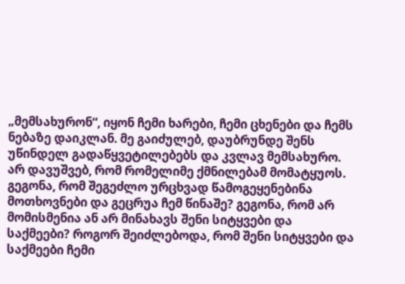„მემსახურონ“, იყონ ჩემი ხარები, ჩემი ცხენები და ჩემს ნებაზე დაიკლან. მე გაიძულებ, დაუბრუნდე შენს უწინდელ გადაწყვეტილებებს და კვლავ მემსახურო. არ დავუშვებ, რომ რომელიმე ქმნილებამ მომატყუოს. გეგონა, რომ შეგეძლო ურცხვად წამოგეყენებინა მოთხოვნები და გეცრუა ჩემ წინაშე? გეგონა, რომ არ მომისმენია ან არ მინახავს შენი სიტყვები და საქმეები? როგორ შეიძლებოდა, რომ შენი სიტყვები და საქმეები ჩემი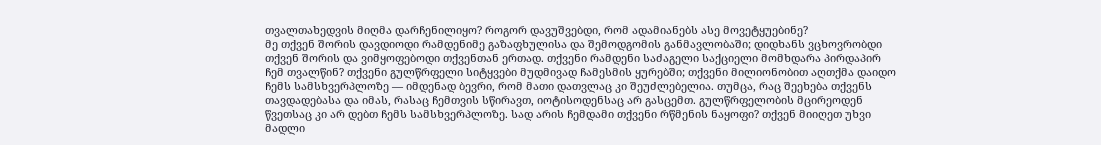თვალთახედვის მიღმა დარჩენილიყო? როგორ დავუშვებდი, რომ ადამიანებს ასე მოვეტყუებინე?
მე თქვენ შორის დავდიოდი რამდენიმე გაზაფხულისა და შემოდგომის განმავლობაში; დიდხანს ვცხოვრობდი თქვენ შორის და ვიმყოფებოდი თქვენთან ერთად. თქვენი რამდენი საძაგელი საქციელი მომხდარა პირდაპირ ჩემ თვალწინ? თქვენი გულწრფელი სიტყვები მუდმივად ჩამესმის ყურებში; თქვენი მილიონობით აღთქმა დაიდო ჩემს სამსხვერპლოზე — იმდენად ბევრი, რომ მათი დათვლაც კი შეუძლებელია. თუმცა, რაც შეეხება თქვენს თავდადებასა და იმას, რასაც ჩემთვის სწირავთ, იოტისოდენსაც არ გასცემთ. გულწრფელობის მცირეოდენ წვეთსაც კი არ დებთ ჩემს სამსხვერპლოზე. სად არის ჩემდამი თქვენი რწმენის ნაყოფი? თქვენ მიიღეთ უხვი მადლი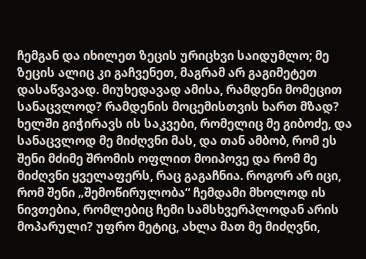ჩემგან და იხილეთ ზეცის ურიცხვი საიდუმლო; მე ზეცის ალიც კი გაჩვენეთ, მაგრამ არ გაგიმეტეთ დასაწვავად. მიუხედავად ამისა, რამდენი მომეცით სანაცვლოდ? რამდენის მოცემისთვის ხართ მზად? ხელში გიჭირავს ის საკვები, რომელიც მე გიბოძე, და სანაცვლოდ მე მიძღვნი მას, და თან ამბობ, რომ ეს შენი მძიმე შრომის ოფლით მოიპოვე და რომ მე მიძღვნი ყველაფერს, რაც გაგაჩნია. როგორ არ იცი, რომ შენი „შემოწირულობა“ ჩემდამი მხოლოდ ის ნივთებია, რომლებიც ჩემი სამსხვერპლოდან არის მოპარული? უფრო მეტიც, ახლა მათ მე მიძღვნი,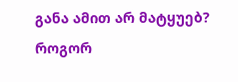განა ამით არ მატყუებ? როგორ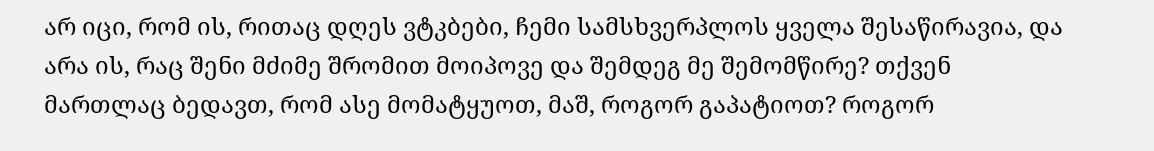არ იცი, რომ ის, რითაც დღეს ვტკბები, ჩემი სამსხვერპლოს ყველა შესაწირავია, და არა ის, რაც შენი მძიმე შრომით მოიპოვე და შემდეგ მე შემომწირე? თქვენ მართლაც ბედავთ, რომ ასე მომატყუოთ, მაშ, როგორ გაპატიოთ? როგორ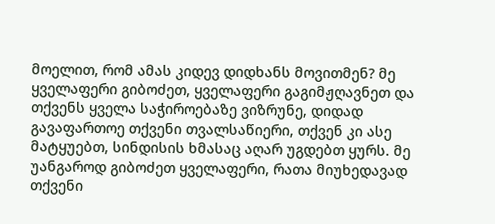მოელით, რომ ამას კიდევ დიდხანს მოვითმენ? მე ყველაფერი გიბოძეთ, ყველაფერი გაგიმჟღავნეთ და თქვენს ყველა საჭიროებაზე ვიზრუნე, დიდად გავაფართოე თქვენი თვალსაწიერი, თქვენ კი ასე მატყუებთ, სინდისის ხმასაც აღარ უგდებთ ყურს. მე უანგაროდ გიბოძეთ ყველაფერი, რათა მიუხედავად თქვენი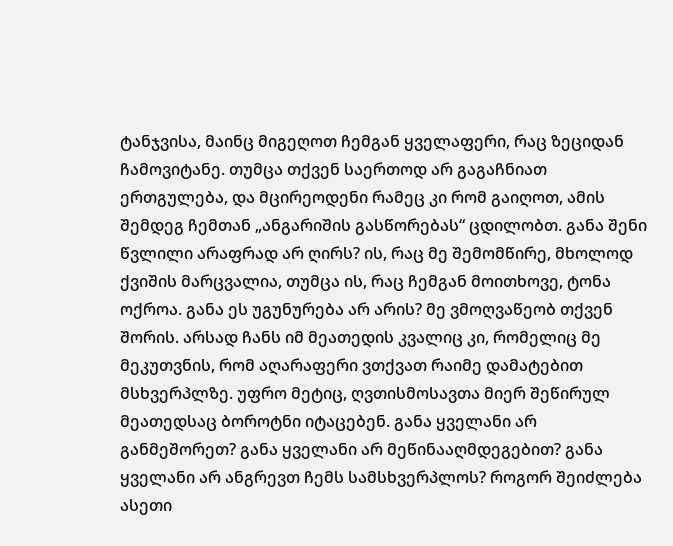ტანჯვისა, მაინც მიგეღოთ ჩემგან ყველაფერი, რაც ზეციდან ჩამოვიტანე. თუმცა თქვენ საერთოდ არ გაგაჩნიათ ერთგულება, და მცირეოდენი რამეც კი რომ გაიღოთ, ამის შემდეგ ჩემთან „ანგარიშის გასწორებას“ ცდილობთ. განა შენი წვლილი არაფრად არ ღირს? ის, რაც მე შემომწირე, მხოლოდ ქვიშის მარცვალია, თუმცა ის, რაც ჩემგან მოითხოვე, ტონა ოქროა. განა ეს უგუნურება არ არის? მე ვმოღვაწეობ თქვენ შორის. არსად ჩანს იმ მეათედის კვალიც კი, რომელიც მე მეკუთვნის, რომ აღარაფერი ვთქვათ რაიმე დამატებით მსხვერპლზე. უფრო მეტიც, ღვთისმოსავთა მიერ შეწირულ მეათედსაც ბოროტნი იტაცებენ. განა ყველანი არ განმეშორეთ? განა ყველანი არ მეწინააღმდეგებით? განა ყველანი არ ანგრევთ ჩემს სამსხვერპლოს? როგორ შეიძლება ასეთი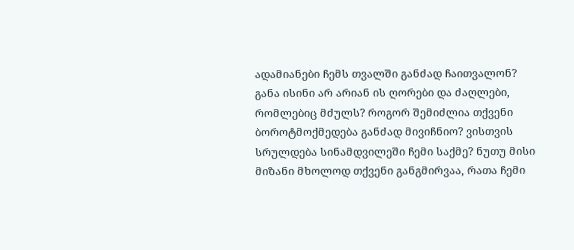ადამიანები ჩემს თვალში განძად ჩაითვალონ? განა ისინი არ არიან ის ღორები და ძაღლები, რომლებიც მძულს? როგორ შემიძლია თქვენი ბოროტმოქმედება განძად მივიჩნიო? ვისთვის სრულდება სინამდვილეში ჩემი საქმე? ნუთუ მისი მიზანი მხოლოდ თქვენი განგმირვაა, რათა ჩემი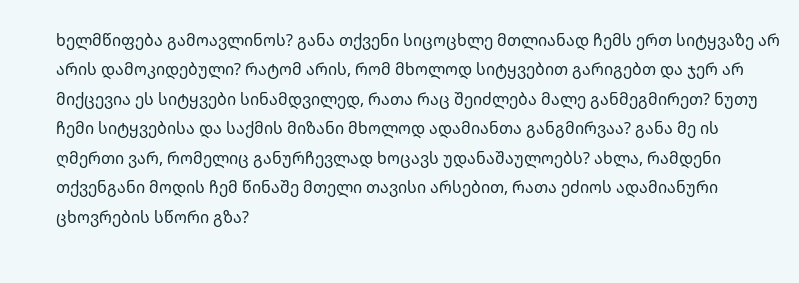ხელმწიფება გამოავლინოს? განა თქვენი სიცოცხლე მთლიანად ჩემს ერთ სიტყვაზე არ არის დამოკიდებული? რატომ არის, რომ მხოლოდ სიტყვებით გარიგებთ და ჯერ არ მიქცევია ეს სიტყვები სინამდვილედ, რათა რაც შეიძლება მალე განმეგმირეთ? ნუთუ ჩემი სიტყვებისა და საქმის მიზანი მხოლოდ ადამიანთა განგმირვაა? განა მე ის ღმერთი ვარ, რომელიც განურჩევლად ხოცავს უდანაშაულოებს? ახლა, რამდენი თქვენგანი მოდის ჩემ წინაშე მთელი თავისი არსებით, რათა ეძიოს ადამიანური ცხოვრების სწორი გზა?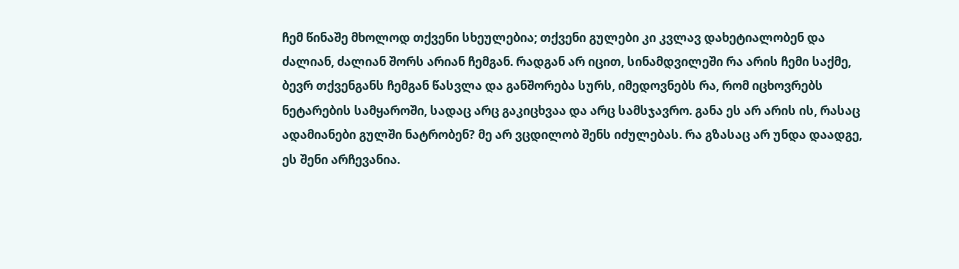ჩემ წინაშე მხოლოდ თქვენი სხეულებია; თქვენი გულები კი კვლავ დახეტიალობენ და ძალიან, ძალიან შორს არიან ჩემგან. რადგან არ იცით, სინამდვილეში რა არის ჩემი საქმე, ბევრ თქვენგანს ჩემგან წასვლა და განშორება სურს, იმედოვნებს რა, რომ იცხოვრებს ნეტარების სამყაროში, სადაც არც გაკიცხვაა და არც სამსჯავრო. განა ეს არ არის ის, რასაც ადამიანები გულში ნატრობენ? მე არ ვცდილობ შენს იძულებას. რა გზასაც არ უნდა დაადგე, ეს შენი არჩევანია.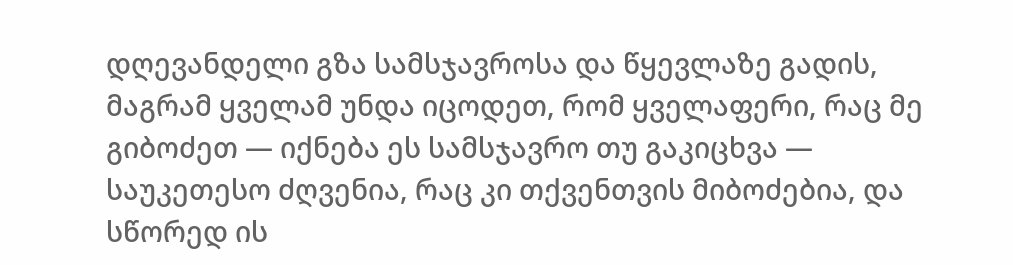დღევანდელი გზა სამსჯავროსა და წყევლაზე გადის, მაგრამ ყველამ უნდა იცოდეთ, რომ ყველაფერი, რაც მე გიბოძეთ — იქნება ეს სამსჯავრო თუ გაკიცხვა — საუკეთესო ძღვენია, რაც კი თქვენთვის მიბოძებია, და სწორედ ის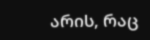არის, რაც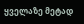ყველაზე მეტად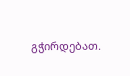გჭირდებათ.